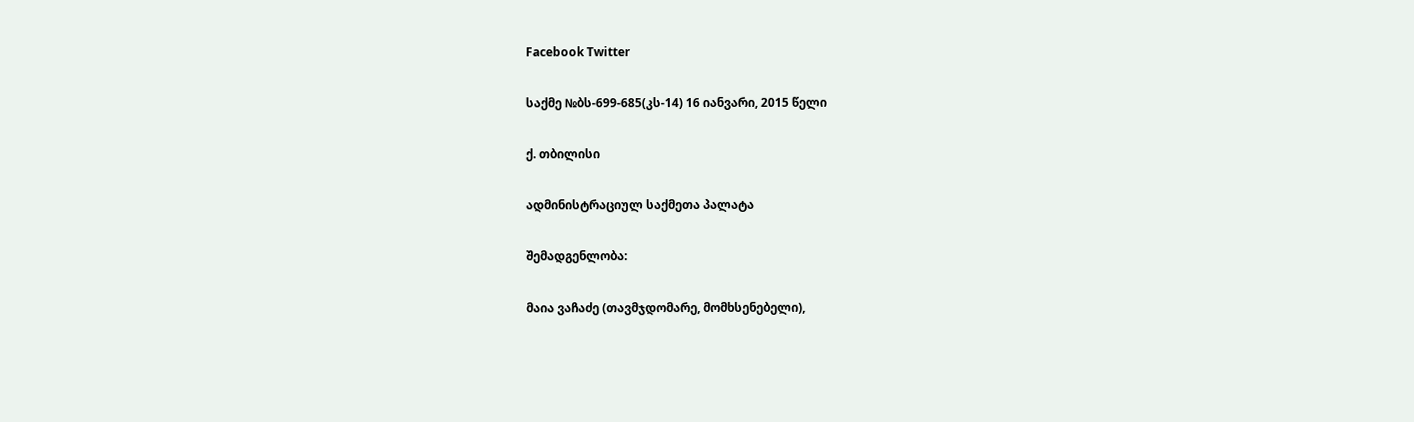Facebook Twitter

საქმე №ბს-699-685(კს-14) 16 იანვარი, 2015 წელი

ქ. თბილისი

ადმინისტრაციულ საქმეთა პალატა

შემადგენლობა:

მაია ვაჩაძე (თავმჯდომარე, მომხსენებელი),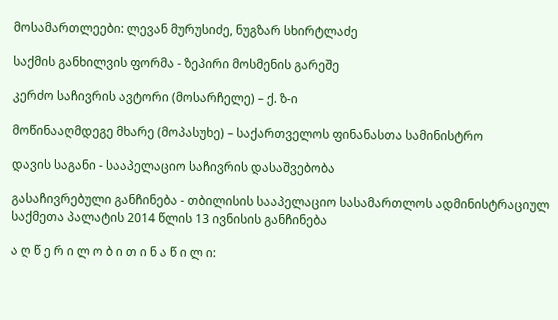მოსამართლეები: ლევან მურუსიძე, ნუგზარ სხირტლაძე

საქმის განხილვის ფორმა - ზეპირი მოსმენის გარეშე

კერძო საჩივრის ავტორი (მოსარჩელე) – ქ. ზ-ი

მოწინააღმდეგე მხარე (მოპასუხე) – საქართველოს ფინანასთა სამინისტრო

დავის საგანი - სააპელაციო საჩივრის დასაშვებობა

გასაჩივრებული განჩინება - თბილისის სააპელაციო სასამართლოს ადმინისტრაციულ საქმეთა პალატის 2014 წლის 13 ივნისის განჩინება

ა ღ წ ე რ ი ლ ო ბ ი თ ი ნ ა წ ი ლ ი: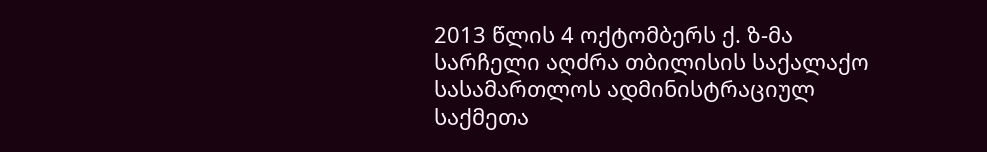2013 წლის 4 ოქტომბერს ქ. ზ-მა სარჩელი აღძრა თბილისის საქალაქო სასამართლოს ადმინისტრაციულ საქმეთა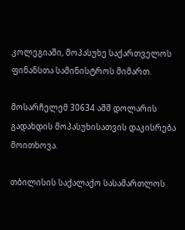კოლეგიაში, მოპასუხე საქართველოს ფინანსთა სამინისტროს მიმართ.

მოსარჩელემ 30634 აშშ დოლარის გადახდის მოპასუხისათვის დაკისრება მოითხოვა.

თბილისის საქალაქო სასამართლოს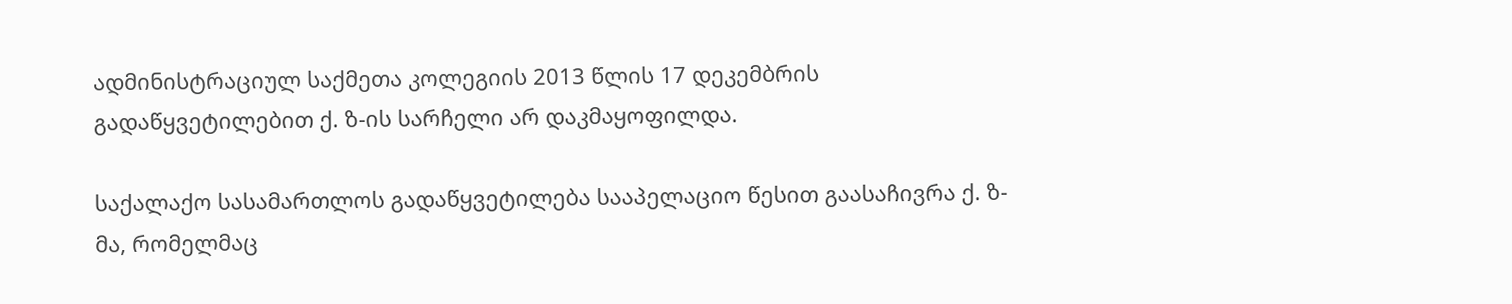ადმინისტრაციულ საქმეთა კოლეგიის 2013 წლის 17 დეკემბრის გადაწყვეტილებით ქ. ზ-ის სარჩელი არ დაკმაყოფილდა.

საქალაქო სასამართლოს გადაწყვეტილება სააპელაციო წესით გაასაჩივრა ქ. ზ-მა, რომელმაც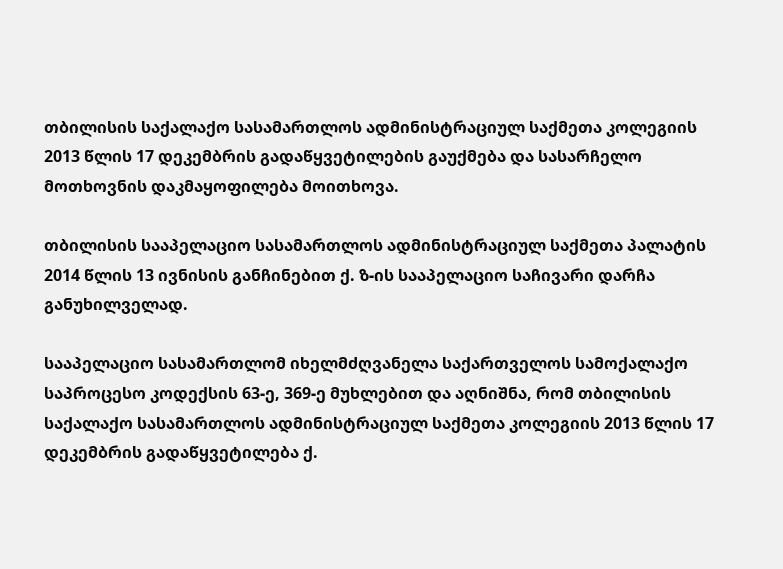თბილისის საქალაქო სასამართლოს ადმინისტრაციულ საქმეთა კოლეგიის 2013 წლის 17 დეკემბრის გადაწყვეტილების გაუქმება და სასარჩელო მოთხოვნის დაკმაყოფილება მოითხოვა.

თბილისის სააპელაციო სასამართლოს ადმინისტრაციულ საქმეთა პალატის 2014 წლის 13 ივნისის განჩინებით ქ. ზ-ის სააპელაციო საჩივარი დარჩა განუხილველად.

სააპელაციო სასამართლომ იხელმძღვანელა საქართველოს სამოქალაქო საპროცესო კოდექსის 63-ე, 369-ე მუხლებით და აღნიშნა, რომ თბილისის საქალაქო სასამართლოს ადმინისტრაციულ საქმეთა კოლეგიის 2013 წლის 17 დეკემბრის გადაწყვეტილება ქ.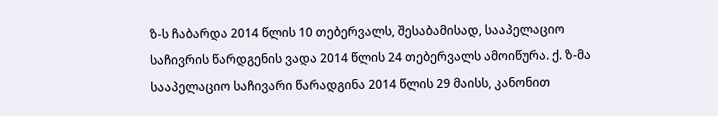ზ-ს ჩაბარდა 2014 წლის 10 თებერვალს, შესაბამისად, სააპელაციო საჩივრის წარდგენის ვადა 2014 წლის 24 თებერვალს ამოიწურა. ქ. ზ-მა სააპელაციო საჩივარი წარადგინა 2014 წლის 29 მაისს, კანონით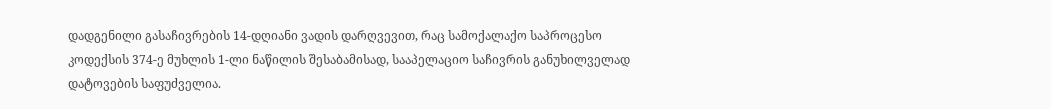დადგენილი გასაჩივრების 14-დღიანი ვადის დარღვევით, რაც სამოქალაქო საპროცესო კოდექსის 374-ე მუხლის 1-ლი ნაწილის შესაბამისად, სააპელაციო საჩივრის განუხილველად დატოვების საფუძველია.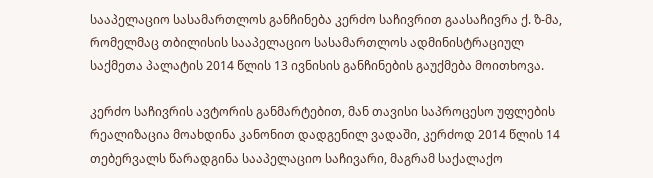სააპელაციო სასამართლოს განჩინება კერძო საჩივრით გაასაჩივრა ქ. ზ-მა, რომელმაც თბილისის სააპელაციო სასამართლოს ადმინისტრაციულ საქმეთა პალატის 2014 წლის 13 ივნისის განჩინების გაუქმება მოითხოვა.

კერძო საჩივრის ავტორის განმარტებით, მან თავისი საპროცესო უფლების რეალიზაცია მოახდინა კანონით დადგენილ ვადაში, კერძოდ 2014 წლის 14 თებერვალს წარადგინა სააპელაციო საჩივარი, მაგრამ საქალაქო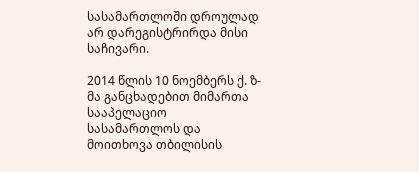სასამართლოში დროულად არ დარეგისტრირდა მისი საჩივარი.

2014 წლის 10 ნოემბერს ქ. ზ-მა განცხადებით მიმართა სააპელაციო სასამართლოს და მოითხოვა თბილისის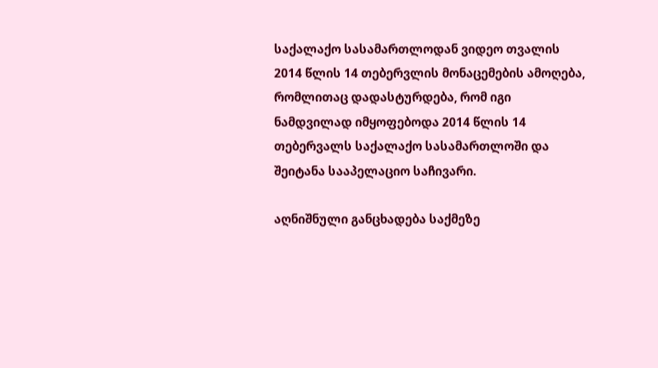საქალაქო სასამართლოდან ვიდეო თვალის 2014 წლის 14 თებერვლის მონაცემების ამოღება, რომლითაც დადასტურდება, რომ იგი ნამდვილად იმყოფებოდა 2014 წლის 14 თებერვალს საქალაქო სასამართლოში და შეიტანა სააპელაციო საჩივარი.

აღნიშნული განცხადება საქმეზე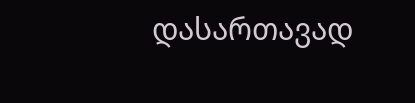დასართავად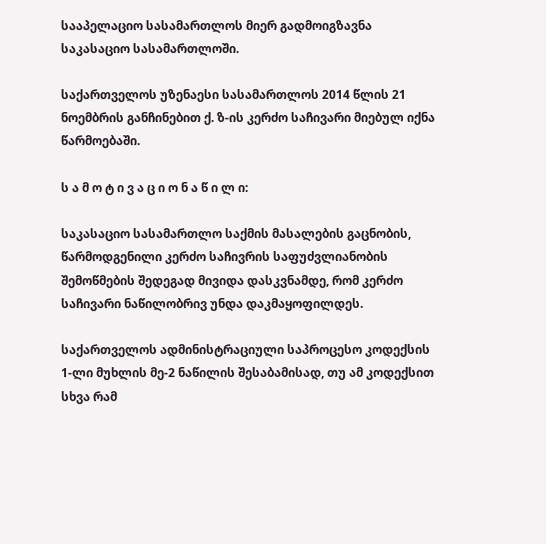სააპელაციო სასამართლოს მიერ გადმოიგზავნა საკასაციო სასამართლოში.

საქართველოს უზენაესი სასამართლოს 2014 წლის 21 ნოემბრის განჩინებით ქ. ზ-ის კერძო საჩივარი მიებულ იქნა წარმოებაში.

ს ა მ ო ტ ი ვ ა ც ი ო ნ ა წ ი ლ ი:

საკასაციო სასამართლო საქმის მასალების გაცნობის, წარმოდგენილი კერძო საჩივრის საფუძვლიანობის შემოწმების შედეგად მივიდა დასკვნამდე, რომ კერძო საჩივარი ნაწილობრივ უნდა დაკმაყოფილდეს.

საქართველოს ადმინისტრაციული საპროცესო კოდექსის 1-ლი მუხლის მე-2 ნაწილის შესაბამისად, თუ ამ კოდექსით სხვა რამ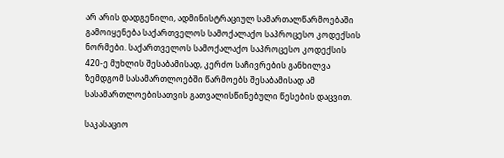არ არის დადგენილი, ადმინისტრაციულ სამართალწარმოებაში გამოიყენება საქართველოს სამოქალაქო საპროცესო კოდექსის ნორმები. საქართველოს სამოქალაქო საპროცესო კოდექსის 420-ე მუხლის შესაბამისად, კერძო საჩივრების განხილვა ზემდგომ სასამართლოებში წარმოებს შესაბამისად ამ სასამართლოებისათვის გათვალისწინებული წესების დაცვით.

საკასაციო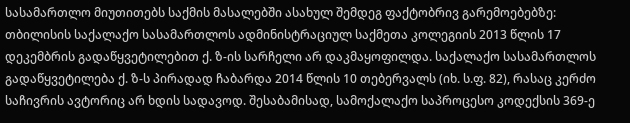სასამართლო მიუთითებს საქმის მასალებში ასახულ შემდეგ ფაქტობრივ გარემოებებზე: თბილისის საქალაქო სასამართლოს ადმინისტრაციულ საქმეთა კოლეგიის 2013 წლის 17 დეკემბრის გადაწყვეტილებით ქ. ზ-ის სარჩელი არ დაკმაყოფილდა. საქალაქო სასამართლოს გადაწყვეტილება ქ. ზ-ს პირადად ჩაბარდა 2014 წლის 10 თებერვალს (იხ. ს.ფ. 82), რასაც კერძო საჩივრის ავტორიც არ ხდის სადავოდ. შესაბამისად, სამოქალაქო საპროცესო კოდექსის 369-ე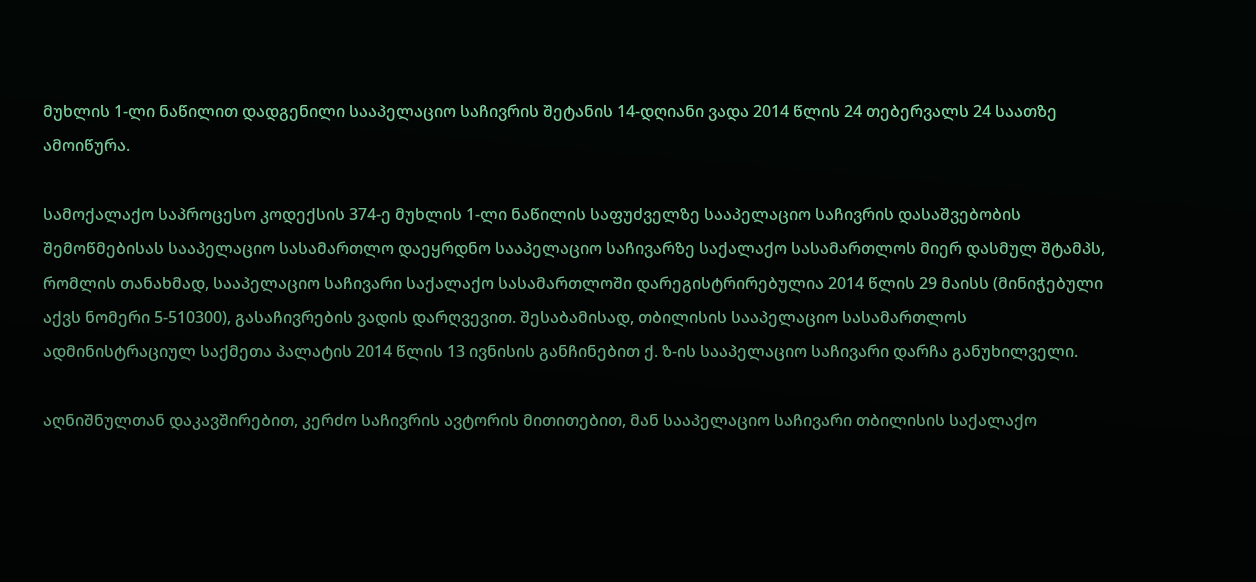მუხლის 1-ლი ნაწილით დადგენილი სააპელაციო საჩივრის შეტანის 14-დღიანი ვადა 2014 წლის 24 თებერვალს 24 საათზე ამოიწურა.

სამოქალაქო საპროცესო კოდექსის 374-ე მუხლის 1-ლი ნაწილის საფუძველზე სააპელაციო საჩივრის დასაშვებობის შემოწმებისას სააპელაციო სასამართლო დაეყრდნო სააპელაციო საჩივარზე საქალაქო სასამართლოს მიერ დასმულ შტამპს, რომლის თანახმად, სააპელაციო საჩივარი საქალაქო სასამართლოში დარეგისტრირებულია 2014 წლის 29 მაისს (მინიჭებული აქვს ნომერი 5-510300), გასაჩივრების ვადის დარღვევით. შესაბამისად, თბილისის სააპელაციო სასამართლოს ადმინისტრაციულ საქმეთა პალატის 2014 წლის 13 ივნისის განჩინებით ქ. ზ-ის სააპელაციო საჩივარი დარჩა განუხილველი.

აღნიშნულთან დაკავშირებით, კერძო საჩივრის ავტორის მითითებით, მან სააპელაციო საჩივარი თბილისის საქალაქო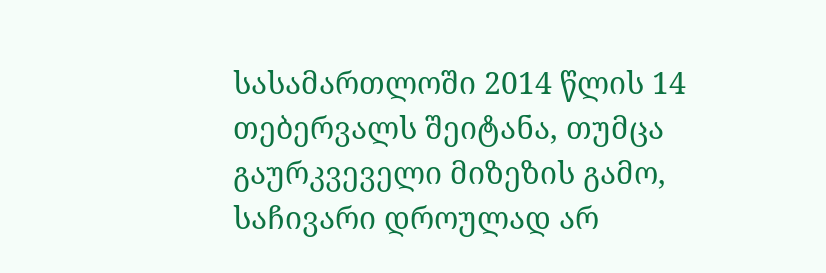სასამართლოში 2014 წლის 14 თებერვალს შეიტანა, თუმცა გაურკვეველი მიზეზის გამო, საჩივარი დროულად არ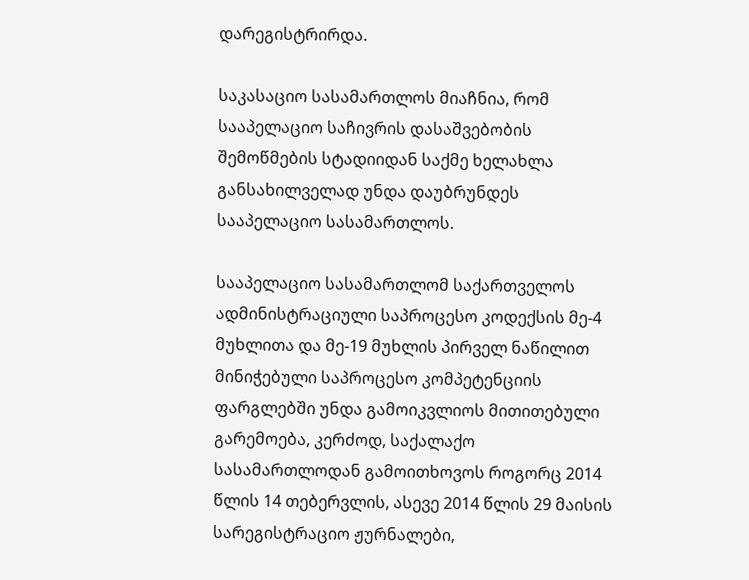დარეგისტრირდა.

საკასაციო სასამართლოს მიაჩნია, რომ სააპელაციო საჩივრის დასაშვებობის შემოწმების სტადიიდან საქმე ხელახლა განსახილველად უნდა დაუბრუნდეს სააპელაციო სასამართლოს.

სააპელაციო სასამართლომ საქართველოს ადმინისტრაციული საპროცესო კოდექსის მე-4 მუხლითა და მე-19 მუხლის პირველ ნაწილით მინიჭებული საპროცესო კომპეტენციის ფარგლებში უნდა გამოიკვლიოს მითითებული გარემოება, კერძოდ, საქალაქო სასამართლოდან გამოითხოვოს როგორც 2014 წლის 14 თებერვლის, ასევე 2014 წლის 29 მაისის სარეგისტრაციო ჟურნალები,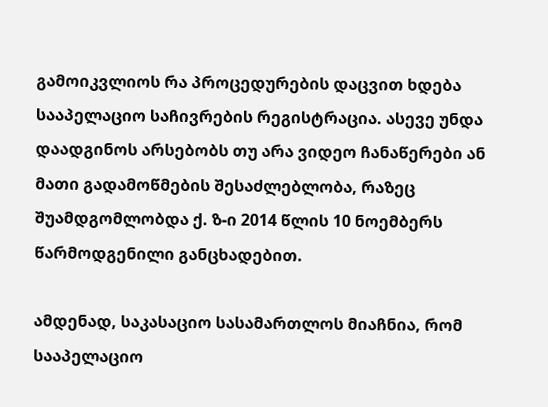გამოიკვლიოს რა პროცედურების დაცვით ხდება სააპელაციო საჩივრების რეგისტრაცია. ასევე უნდა დაადგინოს არსებობს თუ არა ვიდეო ჩანაწერები ან მათი გადამოწმების შესაძლებლობა, რაზეც შუამდგომლობდა ქ. ზ-ი 2014 წლის 10 ნოემბერს წარმოდგენილი განცხადებით.

ამდენად, საკასაციო სასამართლოს მიაჩნია, რომ სააპელაციო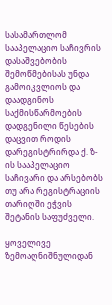სასამართლომ სააპელაციო საჩივრის დასაშვებობის შემოწმებისას უნდა გამოიკვლიოს და დაადგინოს საქმისწარმოების დადგენილი წესების დაცვით როდის დარეგისტრირდა ქ. ზ-ის სააპელაციო საჩივარი და არსებობს თუ არა რეგისტრაციის თარიღში ეჭვის შეტანის საფუძველი.

ყოველივე ზემოაღნიშნულიდან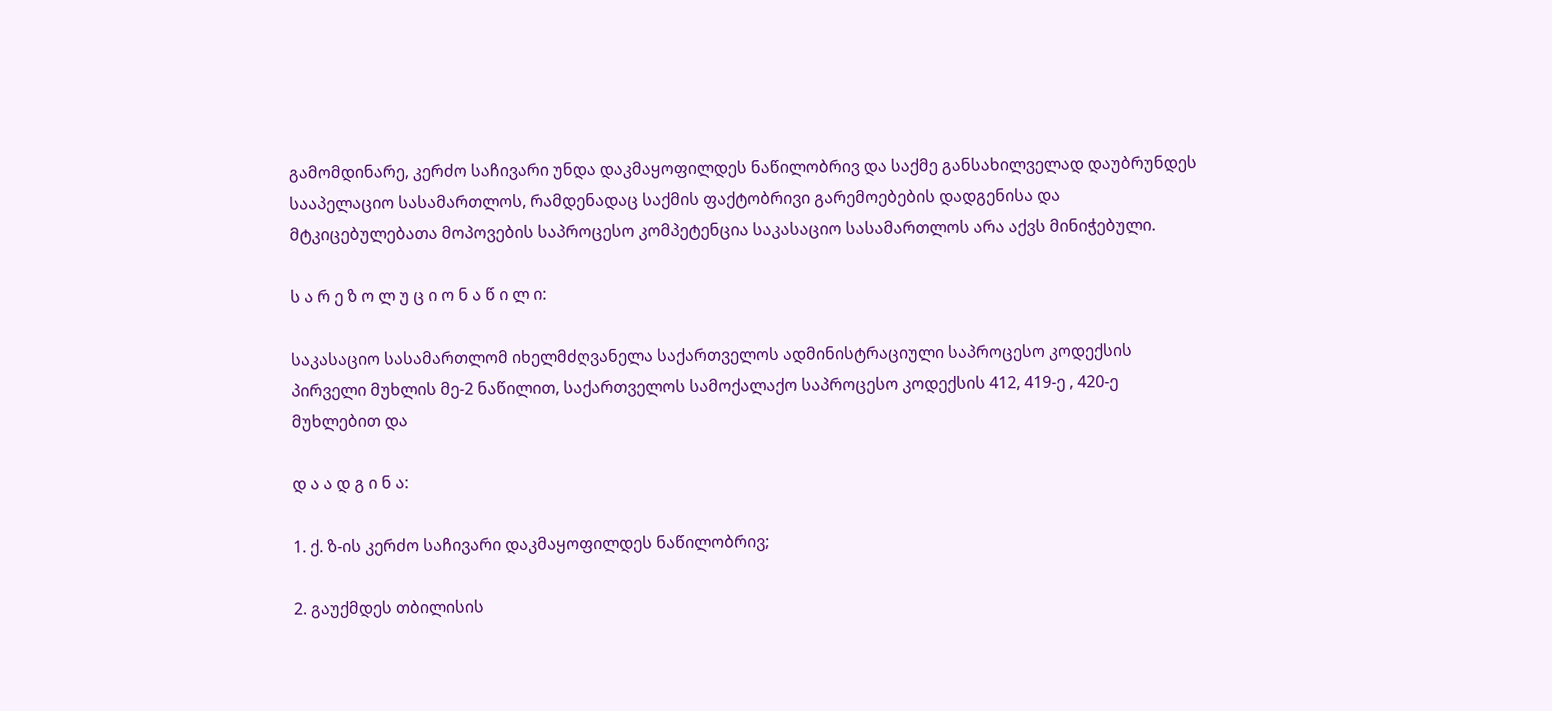გამომდინარე, კერძო საჩივარი უნდა დაკმაყოფილდეს ნაწილობრივ და საქმე განსახილველად დაუბრუნდეს სააპელაციო სასამართლოს, რამდენადაც საქმის ფაქტობრივი გარემოებების დადგენისა და მტკიცებულებათა მოპოვების საპროცესო კომპეტენცია საკასაციო სასამართლოს არა აქვს მინიჭებული.

ს ა რ ე ზ ო ლ უ ც ი ო ნ ა წ ი ლ ი:

საკასაციო სასამართლომ იხელმძღვანელა საქართველოს ადმინისტრაციული საპროცესო კოდექსის პირველი მუხლის მე-2 ნაწილით, საქართველოს სამოქალაქო საპროცესო კოდექსის 412, 419-ე , 420-ე მუხლებით და

დ ა ა დ გ ი ნ ა:

1. ქ. ზ-ის კერძო საჩივარი დაკმაყოფილდეს ნაწილობრივ;

2. გაუქმდეს თბილისის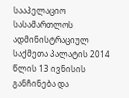სააპელაციო სასამართლოს ადმინისტრაციულ საქმეთა პალატის 2014 წლის 13 ივნისის განჩინება და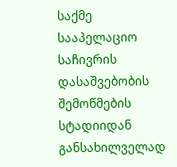საქმე სააპელაციო საჩივრის დასაშვებობის შემოწმების სტადიიდან განსახილველად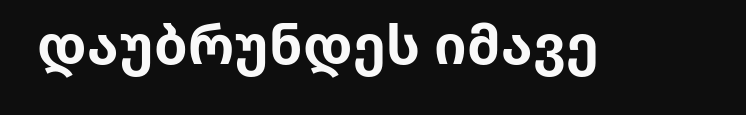დაუბრუნდეს იმავე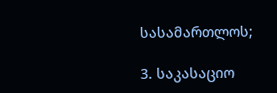სასამართლოს;

3. საკასაციო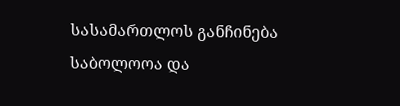სასამართლოს განჩინება საბოლოოა და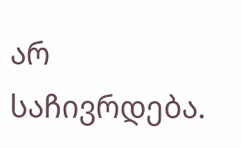არ საჩივრდება.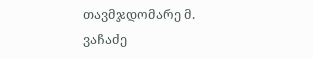თავმჯდომარე მ. ვაჩაძე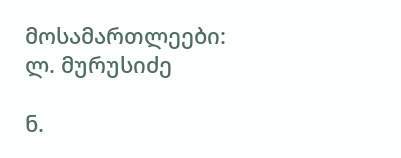მოსამართლეები: ლ. მურუსიძე

ნ.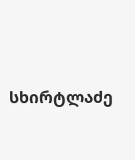სხირტლაძე